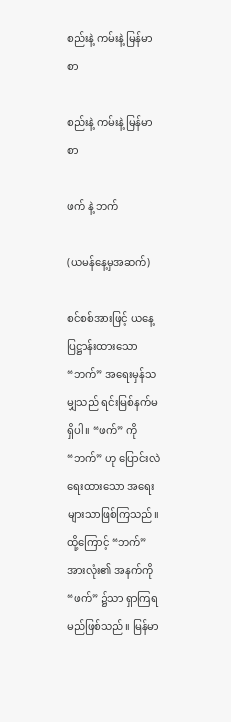စည်းနဲ့ ကမ်းနဲ့ မြန်မာစာ

စည်းနဲ့ ကမ်းနဲ့ မြန်မာစာ

ဖက် နဲ့ ဘက်

(ယမန်နေ့မှအဆက်)

စင်စစ်အားဖြင့် ယနေ့ပြဋ္ဌာန်းထားသော “ဘက်” အရေးမှန်သမျှသည် ရင်းမြစ်နက်မရှိပါ။ “ဖက်” ကို “ဘက်” ဟု ပြောင်းလဲရေးထားသော အရေးများသာဖြစ်ကြသည်။ ထို့ကြောင့် “ဘက်” အားလုံး၏ အနက်ကို “ဖက်” ၌သာ ရှာကြရမည်ဖြစ်သည်။ မြန်မာ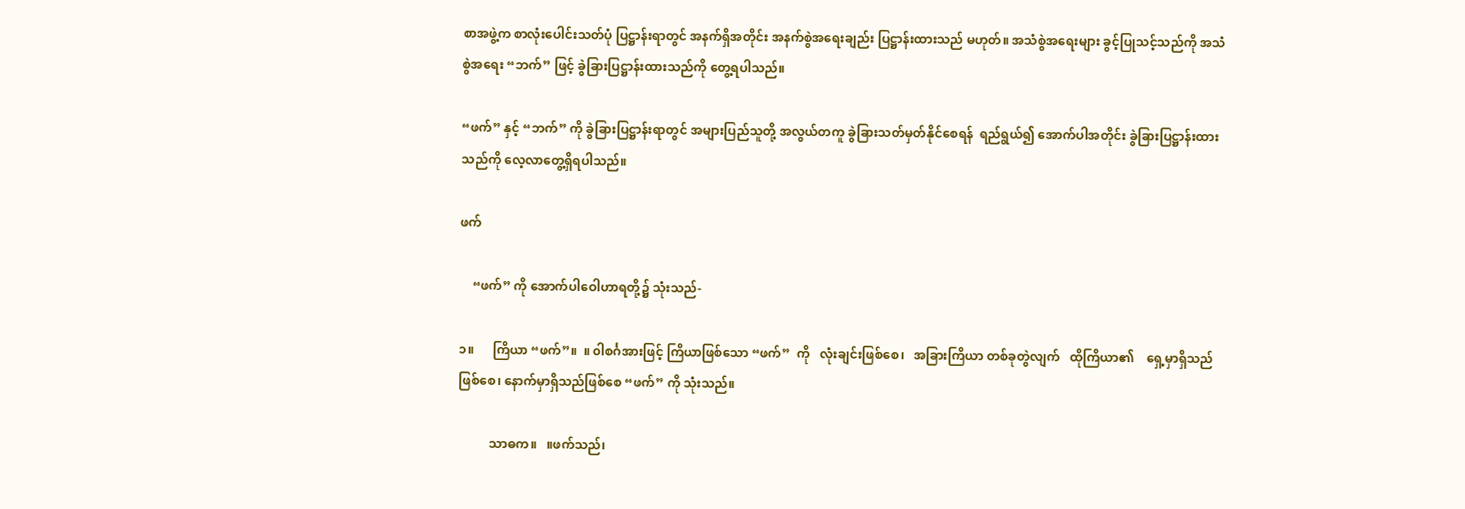စာအဖွဲ့က စာလုံးပေါင်းသတ်ပုံ ပြဋ္ဌာန်းရာတွင် အနက်ရှိအတိုင်း အနက်စွဲအရေးချည်း ပြဋ္ဌာန်းထားသည် မဟုတ်။ အသံစွဲအရေးများ ခွင့်ပြုသင့်သည်ကို အသံစွဲအရေး “ဘက်” ဖြင့် ခွဲခြားပြဋ္ဌာန်းထားသည်ကို တွေ့ရပါသည်။

“ဖက်” နှင့် “ဘက်” ကို ခွဲခြားပြဋ္ဌာန်းရာတွင် အများပြည်သူတို့ အလွယ်တကူ ခွဲခြားသတ်မှတ်နိုင်စေရန်  ရည်ရွယ်၍ အောက်ပါအတိုင်း ခွဲခြားပြဋ္ဌာန်းထားသည်ကို လေ့လာတွေ့ရှိရပါသည်။

ဖက်

    “ဖက်” ကို အောက်ပါဝေါဟာရတို့၌ သုံးသည်-

၁။      ကြိယာ “ဖက်”။  ။ ၀ါစင်္ဂအားဖြင့် ကြိယာဖြစ်သော “ဖက်”  ကို   လုံးချင်းဖြစ်စေ၊   အခြားကြိယာ တစ်ခုတွဲလျက်   ထိုကြိယာ၏    ရှေ့မှာရှိသည်ဖြစ်စေ၊ နောက်မှာရှိသည်ဖြစ်စေ “ဖက်” ကို သုံးသည်။

          သာဓက။   ။ဖက်သည်၊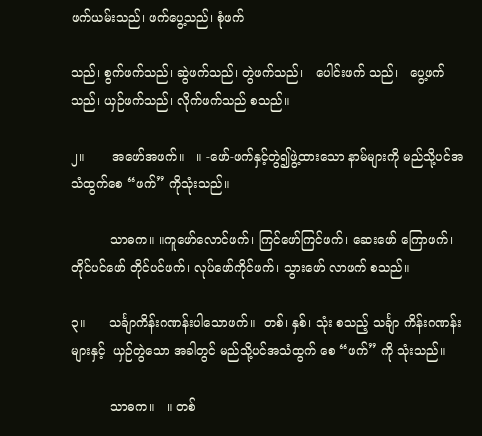ဖက်ယမ်းသည်၊ ဖက်ပွေ့သည်၊ စုံဖက်

သည်၊ စွက်ဖက်သည်၊ ဆွဲဖက်သည်၊ တွဲဖက်သည်၊   ပေါင်းဖက် သည်၊   ပွေ့ဖက်သည်၊ ယှဉ်ဖက်သည်၊ လိုက်ဖက်သည် စသည်။

၂။       အဖော်အဖက်။   ။ -ဖော်-ဖက်နှင့်တွဲ၍ဖွဲ့ထားသော နာမ်များကို မည်သို့ပင်အသံထွက်စေ “ဖက်” ကိုသုံးသည်။

          သာဓက။ ။ကူဖော်လောင်ဖက်၊ ကြင်ဖော်ကြင်ဖက်၊ ဆေးဖော် ကြောဖက်၊ တိုင်ပင်ဖော် တိုင်ပင်ဖက်၊ လုပ်ဖော်ကိုင်ဖက်၊ သွားဖော် လာဖက် စသည်။

၃။      သင်္ချာကိန်းဂဏန်းပါသောဖက်။  တစ်၊ နှစ်၊ သုံး စသည့် သင်္ချာ ကိန်းဂဏန်းများနှင့်  ယှဉ်တွဲသော အခါတွင် မည်သို့ပင်အသံထွက် စေ “ဖက်” ကို သုံးသည်။

          သာဓက။   ။ တစ်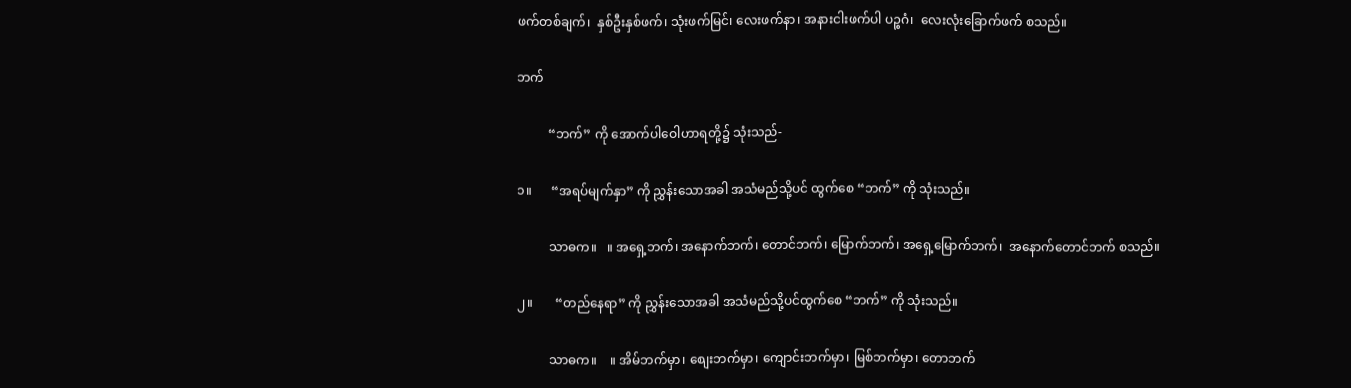ဖက်တစ်ချက်၊  နှစ်ဦးနှစ်ဖက်၊ သုံးဖက်မြင်၊ လေးဖက်နာ၊ အနားငါးဖက်ပါ ပဉ္စဂံ၊  လေးလုံးခြောက်ဖက် စသည်။

ဘက်

          “ဘက်” ကို အောက်ပါဝေါဟာရတို့၌ သုံးသည်-

၁။      “အရပ်မျက်နှာ” ကို ညွှန်းသောအခါ အသံမည်သို့ပင် ထွက်စေ “ဘက်” ကို သုံးသည်။

          သာဓက။   ။ အရှေ့ဘက်၊ အနောက်ဘက်၊ တောင်ဘက်၊ မြောက်ဘက်၊ အရှေ့မြောက်ဘက်၊  အနောက်တောင်ဘက် စသည်။

၂။       “တည်နေရာ” ကို ညွှန်းသောအခါ အသံမည်သို့ပင်ထွက်စေ “ဘက်” ကို သုံးသည်။

          သာဓက။    ။ အိမ်ဘက်မှာ၊ စျေးဘက်မှာ၊ ကျောင်းဘက်မှာ၊ မြစ်ဘက်မှာ၊ တောဘက်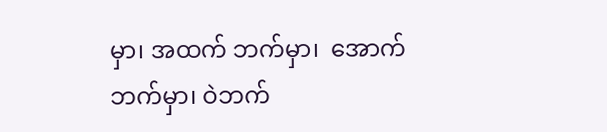မှာ၊ အထက် ဘက်မှာ၊  အောက်ဘက်မှာ၊ ဝဲဘက်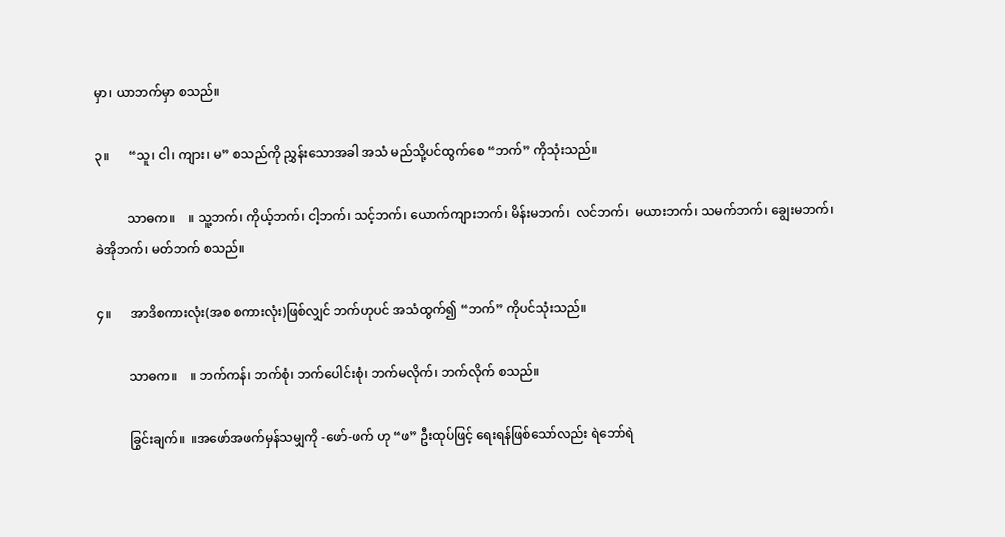မှာ၊ ယာဘက်မှာ စသည်။

၃။      “သူ၊ ငါ၊ ကျား၊ မ” စသည်ကို ညွှန်းသောအခါ အသံ မည်သို့ပင်ထွက်စေ “ဘက်” ကိုသုံးသည်။

          သာဓက။    ။ သူ့ဘက်၊ ကိုယ့်ဘက်၊ ငါ့ဘက်၊ သင့်ဘက်၊ ယောက်ကျားဘက်၊ မိန်းမဘက်၊  လင်ဘက်၊  မယားဘက်၊ သမက်ဘက်၊ ချွေးမဘက်၊ ခဲအိုဘက်၊ မတ်ဘက် စသည်။

၄။      အာဒိစကားလုံး(အစ စကားလုံး)ဖြစ်လျှင် ဘက်ဟုပင် အသံထွက်၍ “ဘက်” ကိုပင်သုံးသည်။

          သာဓက။    ။ ဘက်ကန်၊ ဘက်စုံ၊ ဘက်ပေါင်းစုံ၊ ဘက်မလိုက်၊ ဘက်လိုက် စသည်။

          ခြွင်းချက်။  ။အဖော်အဖက်မှန်သမျှကို -ဖော်-ဖက် ဟု “ဖ” ဦးထုပ်ဖြင့် ရေးရန်ဖြစ်သော်လည်း ရဲဘော်ရဲ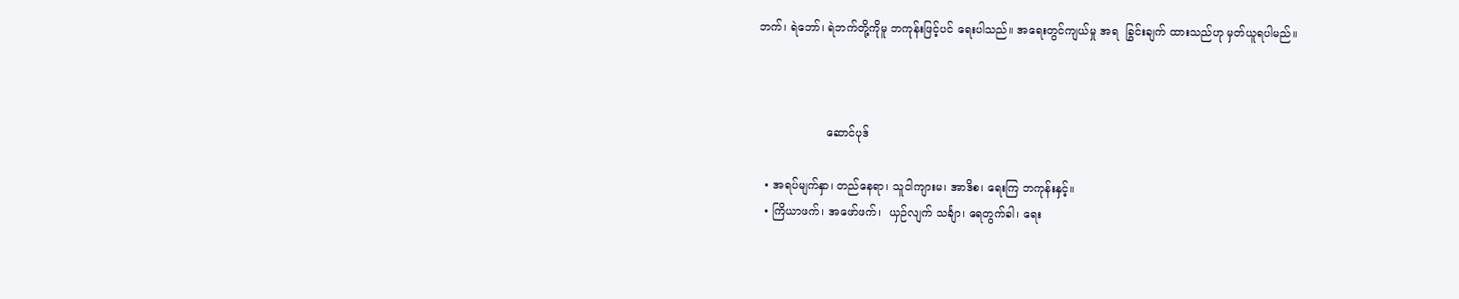ဘက်၊ ရဲဘော်၊ ရဲဘက်တို့ကိုမူ ဘကုန်းဖြင့်ပင် ရေးပါသည်။ အရေးတွင်ကျယ်မှု အရ  ခြွင်းချက် ထားသည်ဟု မှတ်ယူရပါမည်။



                   ဆောင်ပုဒ်

  • အရပ်မျက်နှာ၊ တည်နေရာ၊ သူငါကျားမ၊ အာဒိစ၊ ရေးကြ ဘကုန်းနှင့်။
  • ကြိယာဖက်၊ အဖော်ဖက်၊  ယှဉ်လျက် သင်္ချာ၊ ရေတွက်ခါ၊ ရေး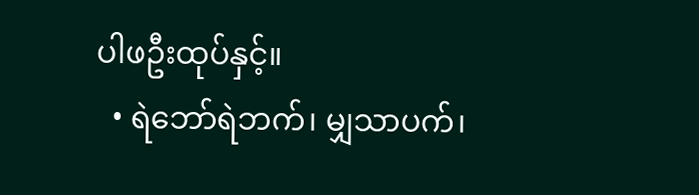ပါဖဦးထုပ်နှင့်။
  • ရဲဘော်ရဲဘက်၊ မျှသာပက်၊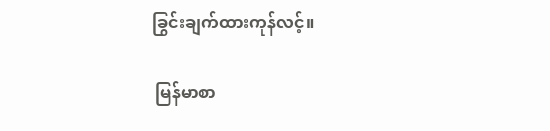ခြွင်းချက်ထားကုန်လင့်။

 မြန်မာစာ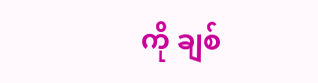ကို ချစ်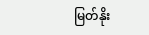မြတ်နိုး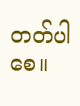တတ်ပါစေ။